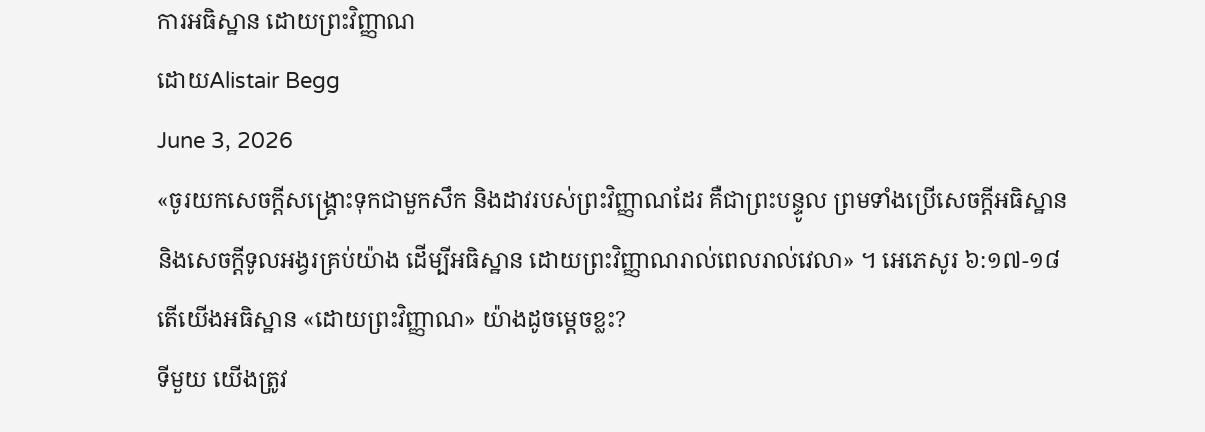ការអធិស្ឋាន ដោយព្រះវិញ្ញាណ
ដោយAlistair Begg
June 3, 2026
«ចូរយកសេចក្ដីសង្គ្រោះទុកជាមួកសឹក និងដាវរបស់ព្រះវិញ្ញាណដែរ គឺជាព្រះបន្ទូល ព្រមទាំងប្រើសេចក្ដីអធិស្ឋាន និងសេចក្ដីទូលអង្វរគ្រប់យ៉ាង ដើម្បីអធិស្ឋាន ដោយព្រះវិញ្ញាណរាល់ពេលរាល់វេលា» ។ អេភេសូរ ៦:១៧-១៨
តើយើងអធិស្ឋាន «ដោយព្រះវិញ្ញាណ» យ៉ាងដូចម្តេចខ្លះ?
ទីមួយ យើងត្រូវ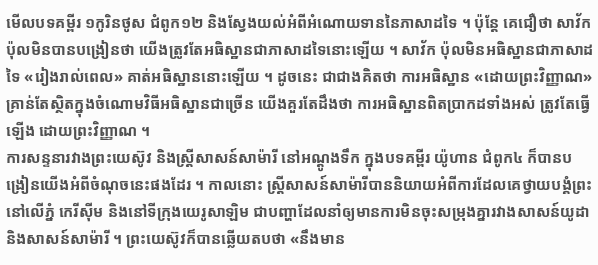មើលបទគម្ពីរ ១កូរិនថូស ជំពូក១២ និងស្វែងយល់អំពីអំណោយទាននៃភាសាដទៃ ។ ប៉ុន្តែ គេជឿថា សាវ័ក ប៉ុលមិនបានបង្រៀនថា យើងត្រូវតែអធិស្ឋានជាភាសាដទៃនោះឡើយ ។ សាវ័ក ប៉ុលមិនអធិស្ឋានជាភាសាដទៃ «រៀងរាល់ពេល» គាត់អធិស្ឋាននោះឡើយ ។ ដូចនេះ ជាជាងគិតថា ការអធិស្ឋាន «ដោយព្រះវិញ្ញាណ» គ្រាន់តែស្ថិតក្នុងចំណោមវិធីអធិស្ឋានជាច្រើន យើងគួរតែដឹងថា ការអធិស្ឋានពិតប្រាកដទាំងអស់ ត្រូវតែធ្វើឡើង ដោយព្រះវិញ្ញាណ ។
ការសន្ទនារវាងព្រះយេស៊ូវ និងស្ត្រីសាសន៍សាម៉ារី នៅអណ្តូងទឹក ក្នុងបទគម្ពីរ យ៉ូហាន ជំពូក៤ ក៏បានបង្រៀនយើងអំពីចំណុចនេះផងដែរ ។ កាលនោះ ស្ត្រីសាសន៍សាម៉ារីបាននិយាយអំពីការដែលគេថ្វាយបង្គំព្រះនៅលើភ្នំ កេរីស៊ីម និងនៅទីក្រុងយេរូសាឡិម ជាបញ្ហាដែលនាំឲ្យមានការមិនចុះសម្រុងគ្នារវាងសាសន៍យូដា និងសាសន៍សាម៉ារី ។ ព្រះយេស៊ូវក៏បានឆ្លើយតបថា «នឹងមាន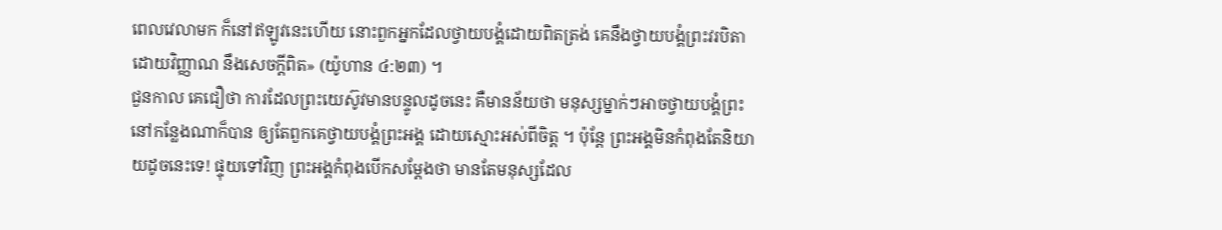ពេលវេលាមក ក៏នៅឥឡូវនេះហើយ នោះពួកអ្នកដែលថ្វាយបង្គំដោយពិតត្រង់ គេនឹងថ្វាយបង្គំព្រះវរបិតាដោយវិញ្ញាណ នឹងសេចក្ដីពិត» (យ៉ូហាន ៤:២៣) ។
ជួនកាល គេជឿថា ការដែលព្រះយេស៊ូវមានបន្ទូលដូចនេះ គឺមានន័យថា មនុស្សម្នាក់ៗអាចថ្វាយបង្គំព្រះនៅកន្លែងណាក៏បាន ឲ្យតែពួកគេថ្វាយបង្គំព្រះអង្គ ដោយស្មោះអស់ពីចិត្ត ។ ប៉ុន្តែ ព្រះអង្គមិនកំពុងតែនិយាយដូចនេះទេ! ផ្ទុយទៅវិញ ព្រះអង្គកំពុងបើកសម្ដែងថា មានតែមនុស្សដែល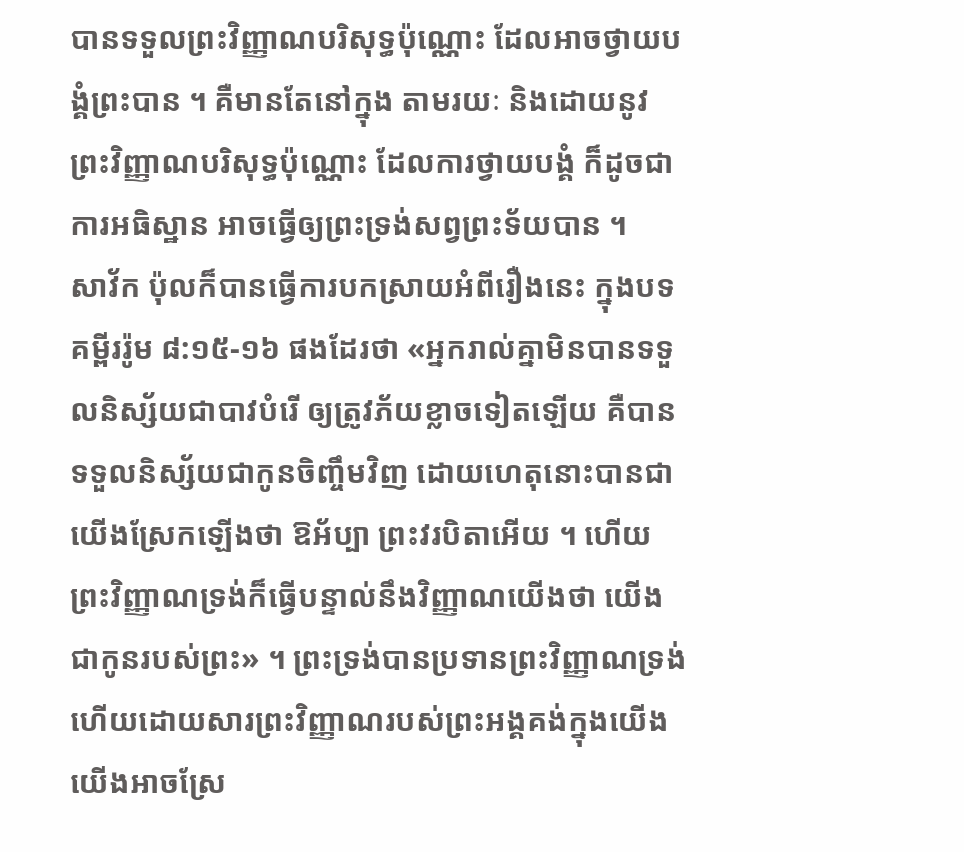បានទទួលព្រះវិញ្ញាណបរិសុទ្ធប៉ុណ្ណោះ ដែលអាចថ្វាយបង្គំព្រះបាន ។ គឺមានតែនៅក្នុង តាមរយៈ និងដោយនូវព្រះវិញ្ញាណបរិសុទ្ធប៉ុណ្ណោះ ដែលការថ្វាយបង្គំ ក៏ដូចជាការអធិស្ឋាន អាចធ្វើឲ្យព្រះទ្រង់សព្វព្រះទ័យបាន ។
សាវ័ក ប៉ុលក៏បានធ្វើការបកស្រាយអំពីរឿងនេះ ក្នុងបទគម្ពីររ៉ូម ៨:១៥-១៦ ផងដែរថា «អ្នករាល់គ្នាមិនបានទទួលនិស្ស័យជាបាវបំរើ ឲ្យត្រូវភ័យខ្លាចទៀតឡើយ គឺបានទទួលនិស្ស័យជាកូនចិញ្ចឹមវិញ ដោយហេតុនោះបានជាយើងស្រែកឡើងថា ឱអ័ប្បា ព្រះវរបិតាអើយ ។ ហើយព្រះវិញ្ញាណទ្រង់ក៏ធ្វើបន្ទាល់នឹងវិញ្ញាណយើងថា យើងជាកូនរបស់ព្រះ» ។ ព្រះទ្រង់បានប្រទានព្រះវិញ្ញាណទ្រង់ ហើយដោយសារព្រះវិញ្ញាណរបស់ព្រះអង្គគង់ក្នុងយើង យើងអាចស្រែ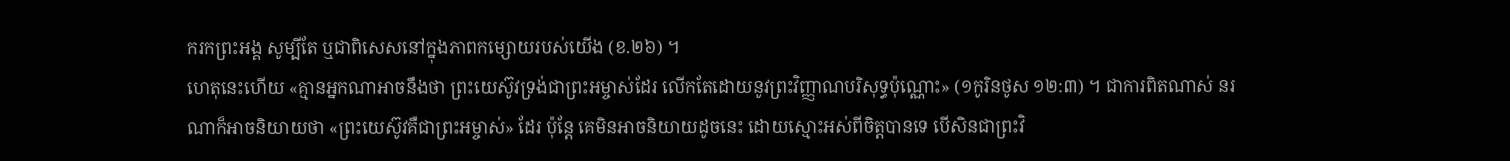ករកព្រះអង្គ សូម្បីតែ ឬជាពិសេសនៅក្នុងភាពកម្សោយរបស់យើង (ខ.២៦) ។
ហេតុនេះហើយ «គ្មានអ្នកណាអាចនឹងថា ព្រះយេស៊ូវទ្រង់ជាព្រះអម្ចាស់ដែរ លើកតែដោយនូវព្រះវិញ្ញាណបរិសុទ្ធប៉ុណ្ណោះ» (១កូរិនថូស ១២:៣) ។ ជាការពិតណាស់ នរណាក៏អាចនិយាយថា «ព្រះយេស៊ូវគឺជាព្រះអម្ចាស់» ដែរ ប៉ុន្តែ គេមិនអាចនិយាយដូចនេះ ដោយស្មោះអស់ពីចិត្តបានទេ បើសិនជាព្រះវិ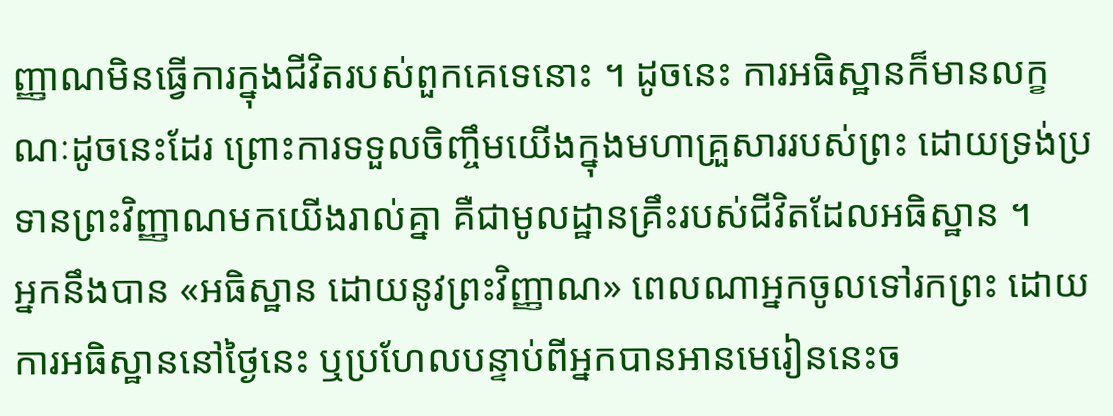ញ្ញាណមិនធ្វើការក្នុងជីវិតរបស់ពួកគេទេនោះ ។ ដូចនេះ ការអធិស្ឋានក៏មានលក្ខណៈដូចនេះដែរ ព្រោះការទទួលចិញ្ចឹមយើងក្នុងមហាគ្រួសាររបស់ព្រះ ដោយទ្រង់ប្រទានព្រះវិញ្ញាណមកយើងរាល់គ្នា គឺជាមូលដ្ឋានគ្រឹះរបស់ជីវិតដែលអធិស្ឋាន ។
អ្នកនឹងបាន «អធិស្ឋាន ដោយនូវព្រះវិញ្ញាណ» ពេលណាអ្នកចូលទៅរកព្រះ ដោយការអធិស្ឋាននៅថ្ងៃនេះ ឬប្រហែលបន្ទាប់ពីអ្នកបានអានមេរៀននេះច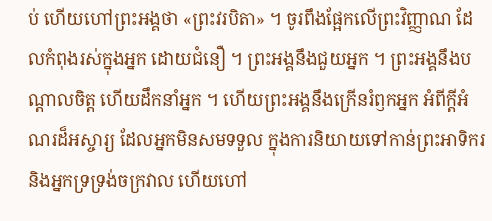ប់ ហើយហៅព្រះអង្គថា «ព្រះវរបិតា» ។ ចូរពឹងផ្អែកលើព្រះវិញ្ញាណ ដែលកំពុងរស់ក្នុងអ្នក ដោយជំនឿ ។ ព្រះអង្គនឹងជួយអ្នក ។ ព្រះអង្គនឹងបណ្តាលចិត្ត ហើយដឹកនាំអ្នក ។ ហើយព្រះអង្គនឹងក្រើនរំឭកអ្នក អំពីក្តីអំណរដ៏អស្ចារ្យ ដែលអ្នកមិនសមទទួល ក្នុងការនិយាយទៅកាន់ព្រះអាទិករ និងអ្នកទ្រទ្រង់ចក្រវាល ហើយហៅ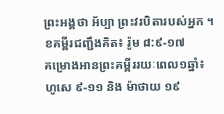ព្រះអង្គថា អ័ប្បា ព្រះវរបិតារបស់អ្នក ។
ខគម្ពីរជញ្ជឹងគិត៖ រ៉ូម ៨:៩-១៧
គម្រោងអានព្រះគម្ពីររយៈពេល១ឆ្នាំ៖ ហូសេ ៩-១១ និង ម៉ាថាយ ១៩